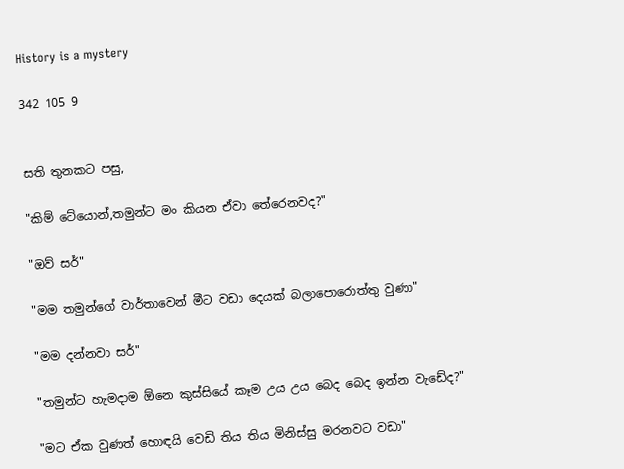History is a mystery

342 105 9


සති තුනකට පසු,

"කිම් ටේයොන්,තමුන්ට මං කියන ඒවා තේරෙනවද?"

"ඔව් සර්"

"මම තමුන්ගේ වාර්තාවෙන් මීට වඩා දෙයක් බලාපොරොත්තු වුණා"

"මම දන්නවා සර්"

"තමුන්ට හැමදාම ඕනෙ කුස්සියේ කෑම උය උය බෙද බෙද ඉන්න වැඩේද?"

"මට ඒක වුණත් හොඳයි වෙඩි තිය තිය මිනිස්සු මරනවට වඩා"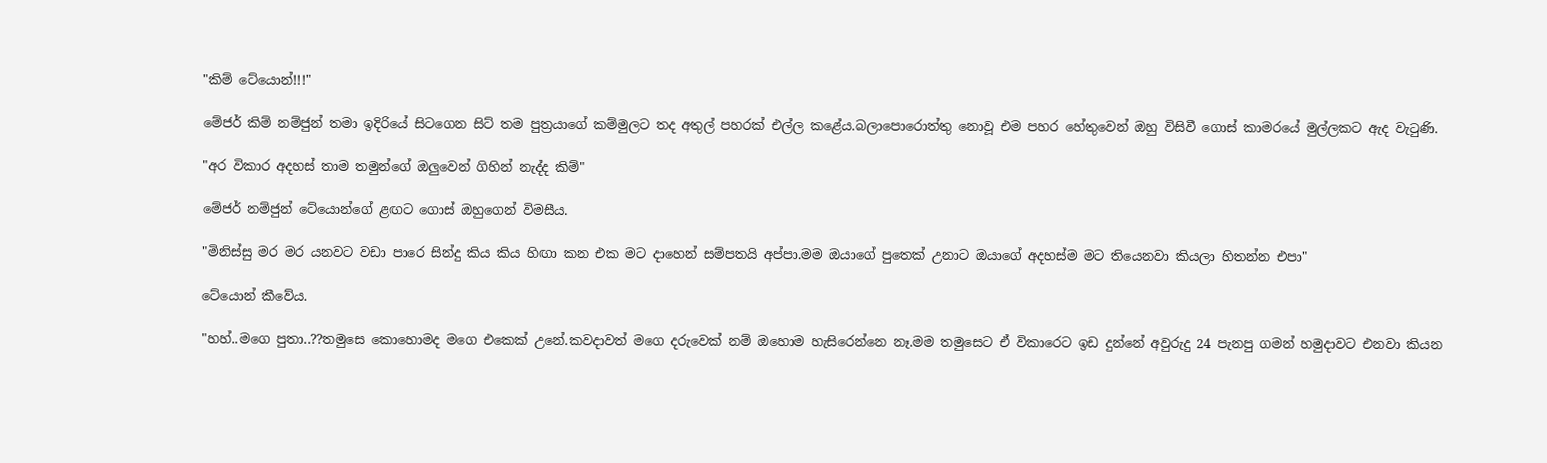"කිම් ටේයොන්!!!"

මේජර් කිම් නම්ජුන් තමා ඉදිරියේ සිටගෙන සිට් තම පුත්‍රයාගේ කම්මුලට තද අතුල් පහරක් එල්ල කළේය.බලාපොරොත්තු නොවූ එම පහර හේතුවෙන් ඔහු විසිවී ගොස් කාමරයේ මුල්ලකට ඇද වැටුණි.

"අර විකාර අදහස් තාම තමුන්ගේ ඔලුවෙන් ගිහින් නැද්ද කිම්"

මේජර් නම්ජුන් ටේයොන්ගේ ළඟට ගොස් ඔහුගෙන් විමසීය.

"මිනිස්සු මර මර යනවට වඩා පාරෙ සින්දු කිය කිය හිඟා කන එක මට දාහෙන් සම්පතයි අප්පා.මම ඔයාගේ පුතෙක් උනාට ඔයාගේ අදහස්ම මට තියෙනවා කියලා හිතන්න එපා"

ටේයොන් කීවේය.

"හහ්..මගෙ පුතා..??තමුසෙ කොහොමද මගෙ එකෙක් උනේ.කවදාවත් මගෙ දරුවෙක් නම් ඔහොම හැසිරෙන්නෙ නෑ.මම තමුසෙට ඒ විකාරෙට ඉඩ දුන්නේ අවුරුදු 24 පැනපු ගමන් හමුදාවට එනවා කියන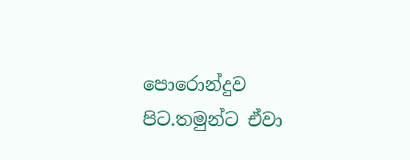පොරොන්දුව පිට.තමුන්ට ඒවා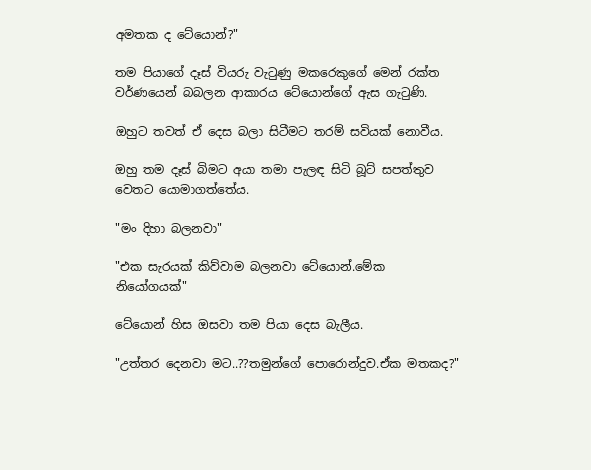අමතක ද ටේයොන්?"

තම පියාගේ දෑස් වියරු වැටුණු මකරෙකුගේ මෙන් රක්ත වර්ණයෙන් බබලන ආකාරය ටේයොන්ගේ ඇස ගැටුණි.

ඔහුට තවත් ඒ දෙස බලා සිටීමට තරම් සවියක් නොවීය.

ඔහු තම දෑස් බිමට අයා තමා පැලඳ සිටි බූට් සපත්තුව වෙතට යොමාගත්තේය.

"මං දිහා බලනවා"

"එක සැරයක් කිව්වාම බලනවා ටේයොන්.මේක නියෝගයක්"

ටේයොන් හිස ඔසවා තම පියා දෙස බැලීය.

"උත්තර දෙනවා මට..??තමුන්ගේ පොරොන්දුව.ඒක මතකද?"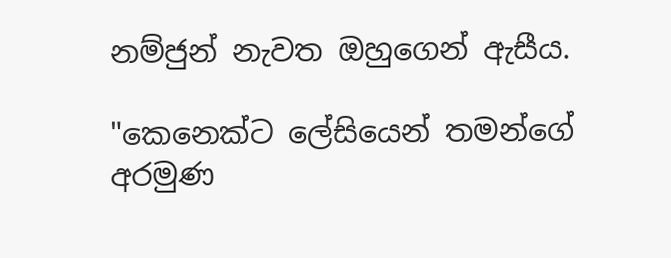නම්ජුන් නැවත ඔහුගෙන් ඇසීය.

"කෙනෙක්ට ලේසියෙන් තමන්ගේ අරමුණ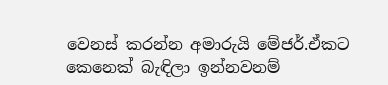වෙනස් කරන්න අමාරුයි මේජර්.ඒකට කෙනෙක් බැඳිලා ඉන්නවනම්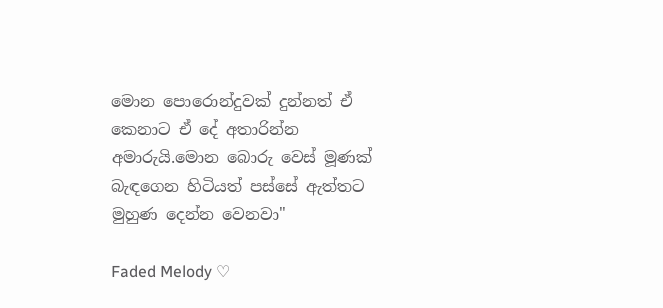මොන පොරොන්දුවක් දුන්නත් ඒ කෙනාට ඒ දේ අතාරින්න අමාරුයි.මොන බොරු වෙස් මූණක් බැඳගෙන හිටියත් පස්සේ ඇත්තට මුහුණ දෙන්න වෙනවා"

Faded Melody ♡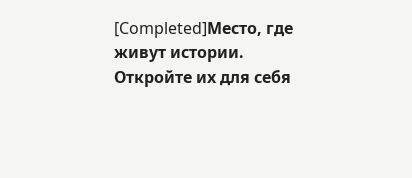[Completed]Место, где живут истории. Откройте их для себя